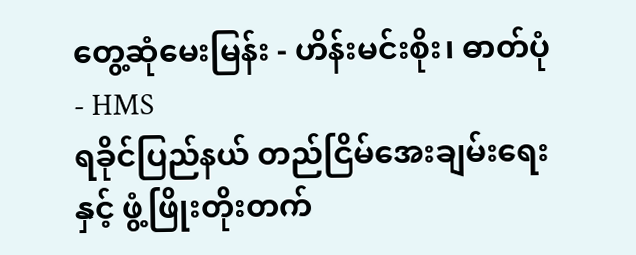တွေ့ဆုံမေးမြန်း - ဟိန်းမင်းစိုး၊ ဓာတ်ပုံ - HMS
ရခိုင်ပြည်နယ် တည်ငြိမ်အေးချမ်းရေးနှင့် ဖွံ့ဖြိုးတိုးတက်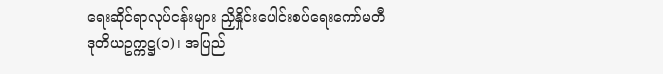ရေးဆိုင်ရာလုပ်ငန်းများ ညှိနှိုင်းပေါင်းစပ်ရေးကော်မတီ ဒုတိယဥက္ကဋ္ဌ(၁)၊ အပြည်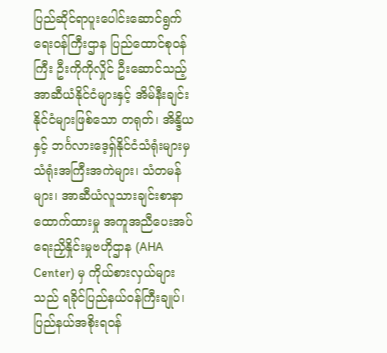ပြည်ဆိုင်ရာပူးပေါင်းဆောင်ရွက်ရေးဝန်ကြီးဌာန ပြည်ထောင်စုဝန်ကြီး ဦးကိုကိုလှိုင် ဦးဆောင်သည့် အာဆီယံနိုင်ငံများနှင့် အိမ်နီးချင်းနိုင်ငံများဖြစ်သော တရုတ်၊ အိန္ဒိယနှင့် ဘင်္ဂလားဒေ့ရှ်နိုင်ငံသံရုံးများမှ သံရုံးအကြီးအကဲများ၊ သံတမန်များ၊ အာဆီယံလူသားချင်းစာနာထောက်ထားမှု အကူအညီပေးအပ်ရေးညှိနှိုင်းမှုဗဟိုဌာန (AHA Center) မှ ကိုယ်စားလှယ်များသည် ရခိုင်ပြည်နယ်ဝန်ကြီးချုပ်၊ ပြည်နယ်အစိုးရဝန်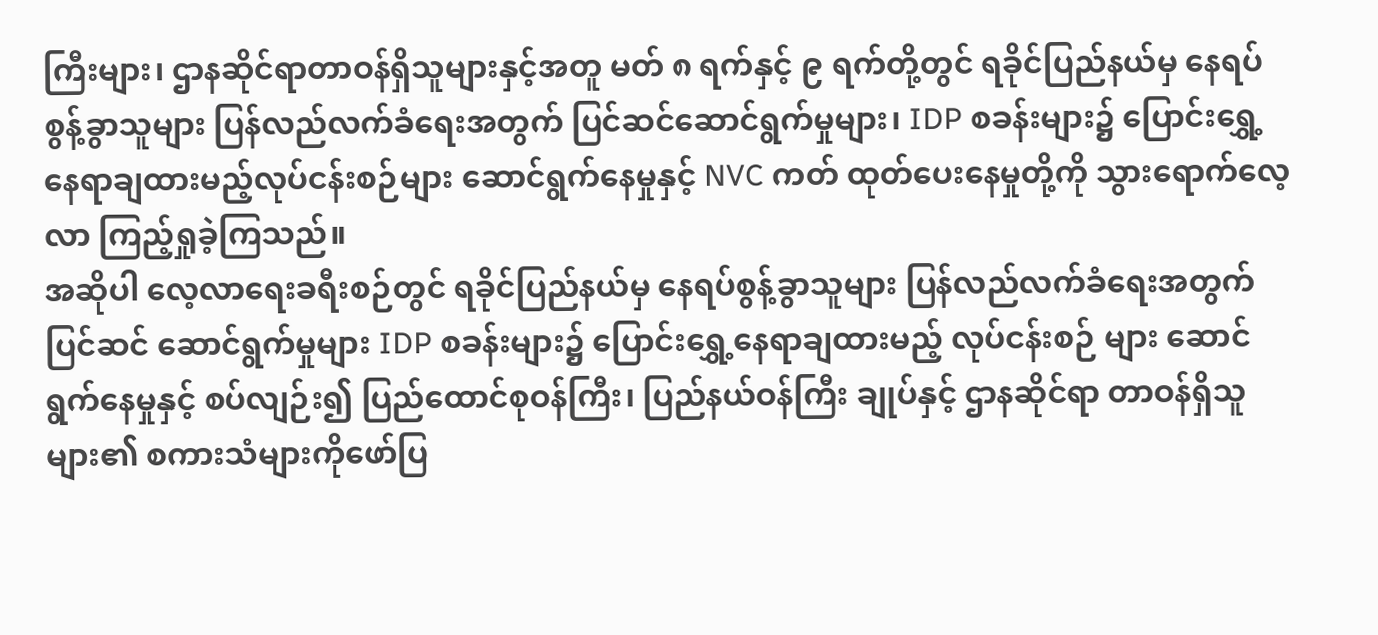ကြီးများ၊ ဌာနဆိုင်ရာတာဝန်ရှိသူများနှင့်အတူ မတ် ၈ ရက်နှင့် ၉ ရက်တို့တွင် ရခိုင်ပြည်နယ်မှ နေရပ်စွန့်ခွာသူများ ပြန်လည်လက်ခံရေးအတွက် ပြင်ဆင်ဆောင်ရွက်မှုများ၊ IDP စခန်းများ၌ ပြောင်းရွှေ့နေရာချထားမည့်လုပ်ငန်းစဉ်များ ဆောင်ရွက်နေမှုနှင့် NVC ကတ် ထုတ်ပေးနေမှုတို့ကို သွားရောက်လေ့လာ ကြည့်ရှုခဲ့ကြသည်။
အဆိုပါ လေ့လာရေးခရီးစဉ်တွင် ရခိုင်ပြည်နယ်မှ နေရပ်စွန့်ခွာသူများ ပြန်လည်လက်ခံရေးအတွက် ပြင်ဆင် ဆောင်ရွက်မှုများ IDP စခန်းများ၌ ပြောင်းရွှေ့နေရာချထားမည့် လုပ်ငန်းစဉ် များ ဆောင်ရွက်နေမှုနှင့် စပ်လျဉ်း၍ ပြည်ထောင်စုဝန်ကြီး၊ ပြည်နယ်ဝန်ကြီး ချုပ်နှင့် ဌာနဆိုင်ရာ တာဝန်ရှိသူများ၏ စကားသံများကိုဖော်ပြ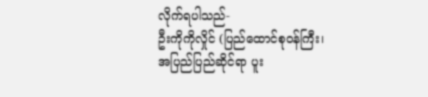လိုက်ရပါသည်-
ဦးကိုကိုလှိုင် (ပြည်ထောင်စုဝန်ကြီး၊
အပြည်ပြည်ဆိုင်ရာ ပူး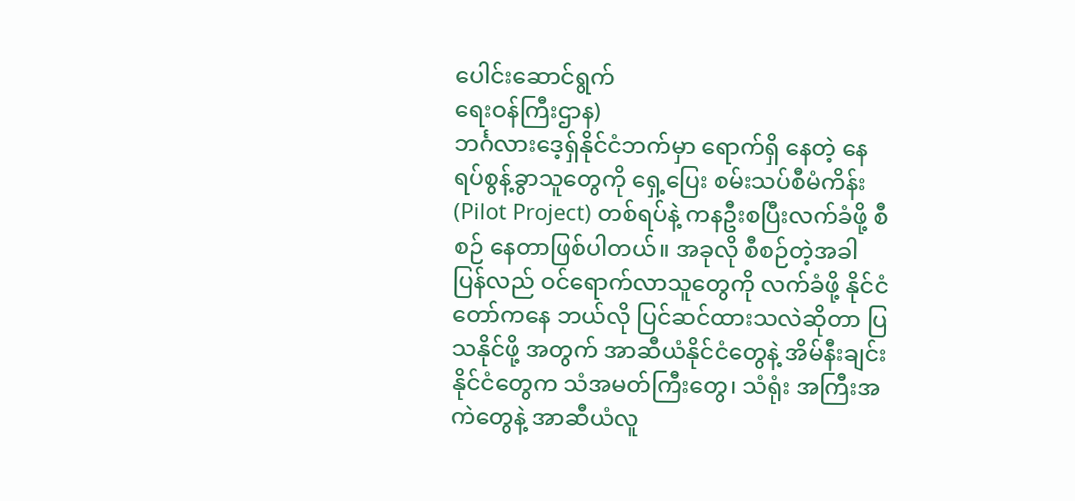ပေါင်းဆောင်ရွက်
ရေးဝန်ကြီးဌာန)
ဘင်္ဂလားဒေ့ရှ်နိုင်ငံဘက်မှာ ရောက်ရှိ နေတဲ့ နေရပ်စွန့်ခွာသူတွေကို ရှေ့ပြေး စမ်းသပ်စီမံကိန်း (Pilot Project) တစ်ရပ်နဲ့ ကနဦးစပြီးလက်ခံဖို့ စီစဉ် နေတာဖြစ်ပါတယ်။ အခုလို စီစဉ်တဲ့အခါ ပြန်လည် ဝင်ရောက်လာသူတွေကို လက်ခံဖို့ နိုင်ငံတော်ကနေ ဘယ်လို ပြင်ဆင်ထားသလဲဆိုတာ ပြသနိုင်ဖို့ အတွက် အာဆီယံနိုင်ငံတွေနဲ့ အိမ်နီးချင်း နိုင်ငံတွေက သံအမတ်ကြီးတွေ၊ သံရုံး အကြီးအကဲတွေနဲ့ အာဆီယံလူ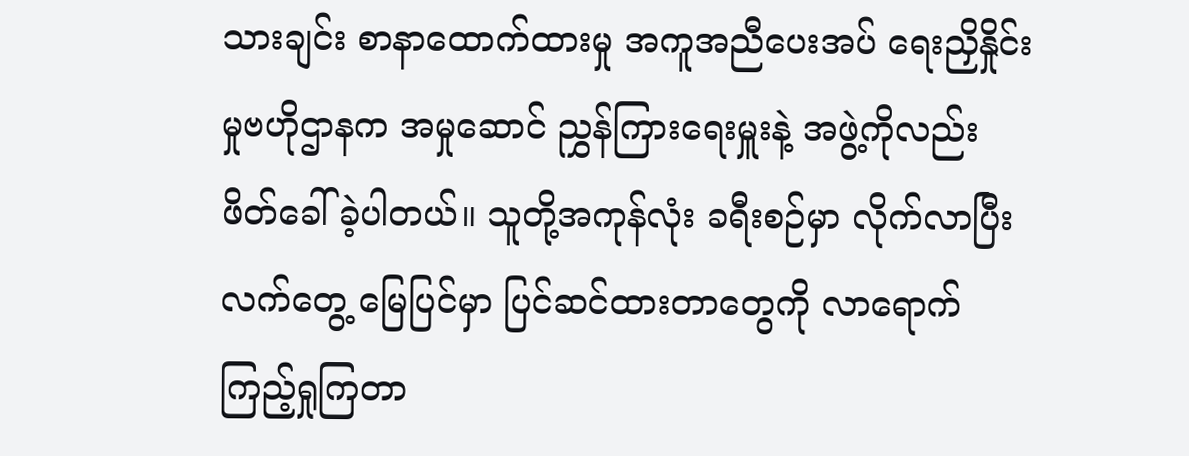သားချင်း စာနာထောက်ထားမှု အကူအညီပေးအပ် ရေးညှိနှိုင်းမှုဗဟိုဌာနက အမှုဆောင် ညွှန်ကြားရေးမှူးနဲ့ အဖွဲ့ကိုလည်း ဖိတ်ခေါ်ခဲ့ပါတယ်။ သူတို့အကုန်လုံး ခရီးစဉ်မှာ လိုက်လာပြီး လက်တွေ့ မြေပြင်မှာ ပြင်ဆင်ထားတာတွေကို လာရောက်ကြည့်ရှုကြတာ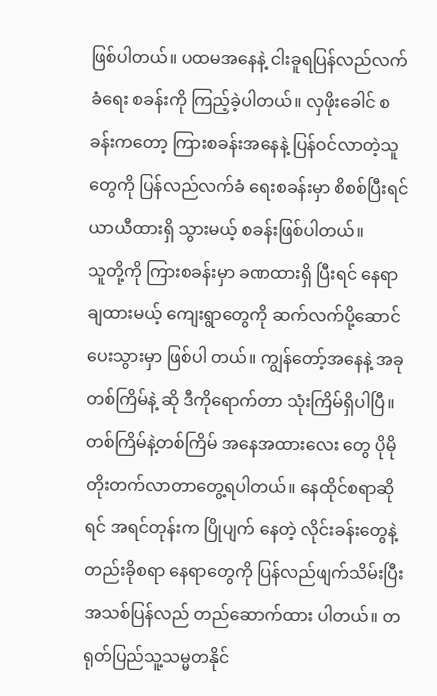ဖြစ်ပါတယ်။ ပထမအနေနဲ့ ငါးခူရပြန်လည်လက်ခံရေး စခန်းကို ကြည့်ခဲ့ပါတယ်။ လှဖိုးခေါင် စခန်းကတော့ ကြားစခန်းအနေနဲ့ ပြန်ဝင်လာတဲ့သူတွေကို ပြန်လည်လက်ခံ ရေးစခန်းမှာ စိစစ်ပြီးရင် ယာယီထားရှိ သွားမယ့် စခန်းဖြစ်ပါတယ်။
သူတို့ကို ကြားစခန်းမှာ ခဏထားရှိ ပြီးရင် နေရာချထားမယ့် ကျေးရွာတွေကို ဆက်လက်ပို့ဆောင်ပေးသွားမှာ ဖြစ်ပါ တယ်။ ကျွန်တော့်အနေနဲ့ အခုတစ်ကြိမ်နဲ့ ဆို ဒီကိုရောက်တာ သုံးကြိမ်ရှိပါပြီ။ တစ်ကြိမ်နဲ့တစ်ကြိမ် အနေအထားလေး တွေ ပိုမိုတိုးတက်လာတာတွေ့ရပါတယ်။ နေထိုင်စရာဆိုရင် အရင်တုန်းက ပြိုပျက် နေတဲ့ လိုင်းခန်းတွေနဲ့ တည်းခိုစရာ နေရာတွေကို ပြန်လည်ဖျက်သိမ်းပြီး အသစ်ပြန်လည် တည်ဆောက်ထား ပါတယ်။ တရုတ်ပြည်သူ့သမ္မတနိုင်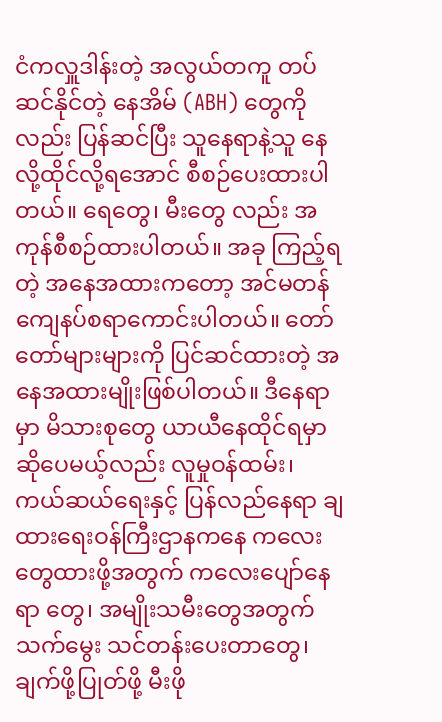ငံကလှူဒါန်းတဲ့ အလွယ်တကူ တပ်ဆင်နိုင်တဲ့ နေအိမ် (ABH) တွေကိုလည်း ပြန်ဆင်ပြီး သူနေရာနဲ့သူ နေလို့ထိုင်လို့ရအောင် စီစဉ်ပေးထားပါတယ်။ ရေတွေ၊ မီးတွေ လည်း အကုန်စီစဉ်ထားပါတယ်။ အခု ကြည့်ရတဲ့ အနေအထားကတော့ အင်မတန် ကျေနပ်စရာကောင်းပါတယ်။ တော်တော်များများကို ပြင်ဆင်ထားတဲ့ အနေအထားမျိုးဖြစ်ပါတယ်။ ဒီနေရာမှာ မိသားစုတွေ ယာယီနေထိုင်ရမှာ ဆိုပေမယ့်လည်း လူမှုဝန်ထမ်း၊ ကယ်ဆယ်ရေးနှင့် ပြန်လည်နေရာ ချထားရေးဝန်ကြီးဌာနကနေ ကလေး တွေထားဖို့အတွက် ကလေးပျော်နေရာ တွေ၊ အမျိုးသမီးတွေအတွက် သက်မွေး သင်တန်းပေးတာတွေ၊ ချက်ဖို့ပြုတ်ဖို့ မီးဖို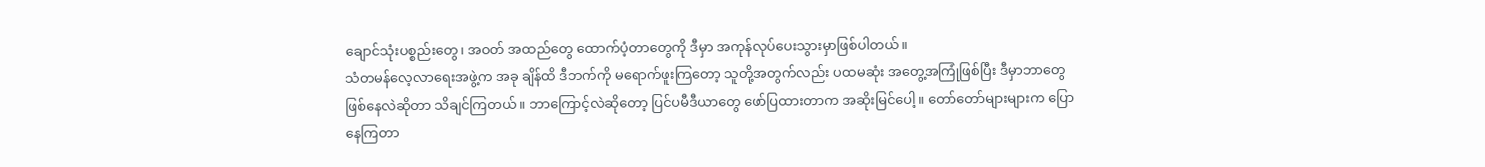ချောင်သုံးပစ္စည်းတွေ၊ အဝတ် အထည်တွေ ထောက်ပံ့တာတွေကို ဒီမှာ အကုန်လုပ်ပေးသွားမှာဖြစ်ပါတယ်။
သံတမန်လေ့လာရေးအဖွဲ့က အခု ချိန်ထိ ဒီဘက်ကို မရောက်ဖူးကြတော့ သူတို့အတွက်လည်း ပထမဆုံး အတွေ့အကြုံဖြစ်ပြီး ဒီမှာဘာတွေ ဖြစ်နေလဲဆိုတာ သိချင်ကြတယ်။ ဘာကြောင့်လဲဆိုတော့ ပြင်ပမီဒီယာတွေ ဖော်ပြထားတာက အဆိုးမြင်ပေါ့။ တော်တော်များများက ပြောနေကြတာ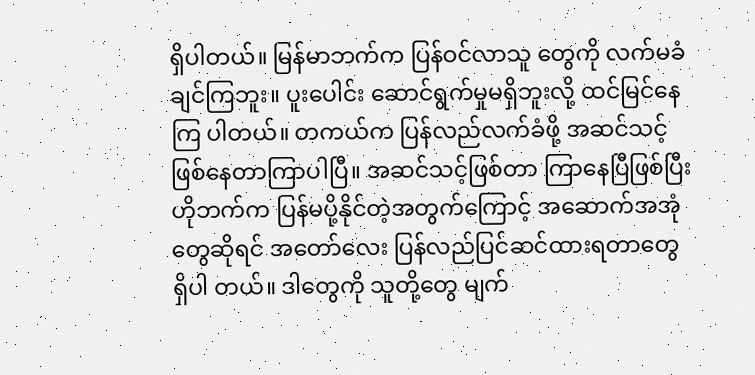ရှိပါတယ်။ မြန်မာဘက်က ပြန်ဝင်လာသူ တွေကို လက်မခံချင်ကြဘူး။ ပူးပေါင်း ဆောင်ရွက်မှုမရှိဘူးလို့ ထင်မြင်နေကြ ပါတယ်။ တကယ်က ပြန်လည်လက်ခံဖို့ အဆင်သင့် ဖြစ်နေတာကြာပါပြီ။ အဆင်သင့်ဖြစ်တာ ကြာနေပြီဖြစ်ပြီး ဟိုဘက်က ပြန်မပို့နိုင်တဲ့အတွက်ကြောင့် အဆောက်အအုံတွေဆိုရင် အတော်လေး ပြန်လည်ပြင်ဆင်ထားရတာတွေ ရှိပါ တယ်။ ဒါတွေကို သူတို့တွေ မျက်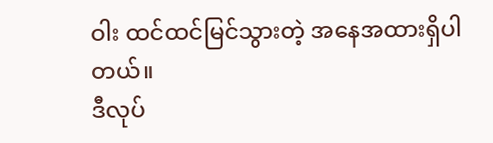ဝါး ထင်ထင်မြင်သွားတဲ့ အနေအထားရှိပါ တယ်။
ဒီလုပ်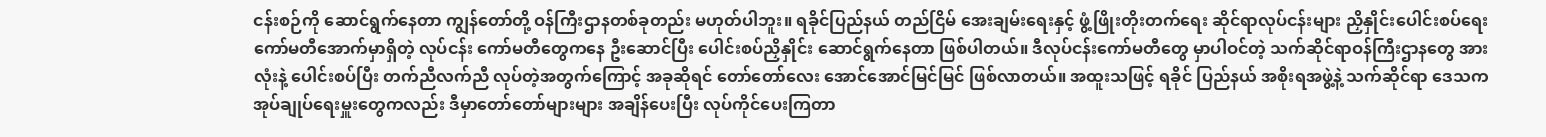ငန်းစဉ်ကို ဆောင်ရွက်နေတာ ကျွန်တော်တို့ ဝန်ကြီးဌာနတစ်ခုတည်း မဟုတ်ပါဘူး။ ရခိုင်ပြည်နယ် တည်ငြိမ် အေးချမ်းရေးနှင့် ဖွံ့ဖြိုးတိုးတက်ရေး ဆိုင်ရာလုပ်ငန်းများ ညှိနှိုင်းပေါင်းစပ်ရေးကော်မတီအောက်မှာရှိတဲ့ လုပ်ငန်း ကော်မတီတွေကနေ ဦးဆောင်ပြီး ပေါင်းစပ်ညှိနှိုင်း ဆောင်ရွက်နေတာ ဖြစ်ပါတယ်။ ဒီလုပ်ငန်းကော်မတီတွေ မှာပါဝင်တဲ့ သက်ဆိုင်ရာဝန်ကြီးဌာနတွေ အားလုံးနဲ့ ပေါင်းစပ်ပြီး တက်ညီလက်ညီ လုပ်တဲ့အတွက်ကြောင့် အခုဆိုရင် တော်တော်လေး အောင်အောင်မြင်မြင် ဖြစ်လာတယ်။ အထူးသဖြင့် ရခိုင် ပြည်နယ် အစိုးရအဖွဲ့နဲ့ သက်ဆိုင်ရာ ဒေသက အုပ်ချုပ်ရေးမှူးတွေကလည်း ဒီမှာတော်တော်များများ အချိန်ပေးပြီး လုပ်ကိုင်ပေးကြတာ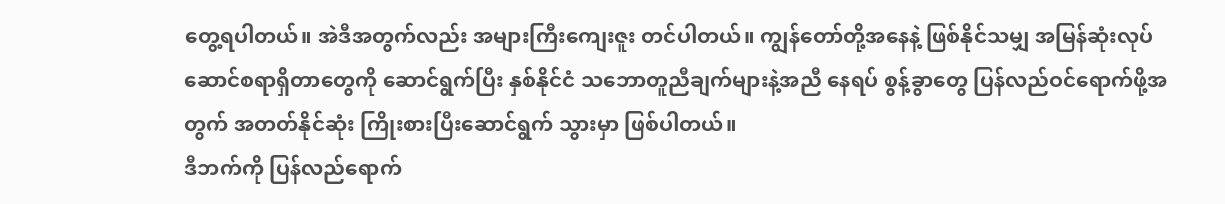တွေ့ရပါတယ်။ အဲဒီအတွက်လည်း အများကြီးကျေးဇူး တင်ပါတယ်။ ကျွန်တော်တို့အနေနဲ့ ဖြစ်နိုင်သမျှ အမြန်ဆုံးလုပ်ဆောင်စရာရှိတာတွေကို ဆောင်ရွက်ပြီး နှစ်နိုင်ငံ သဘောတူညီချက်များနဲ့အညီ နေရပ် စွန့်ခွာတွေ ပြန်လည်ဝင်ရောက်ဖို့အတွက် အတတ်နိုင်ဆုံး ကြိုးစားပြီးဆောင်ရွက် သွားမှာ ဖြစ်ပါတယ်။
ဒီဘက်ကို ပြန်လည်ရောက်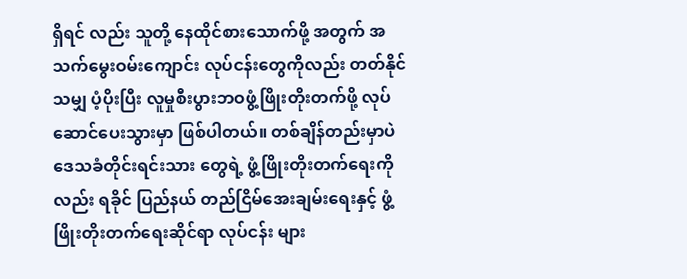ရှိရင် လည်း သူတို့ နေထိုင်စားသောက်ဖို့ အတွက် အသက်မွေးဝမ်းကျောင်း လုပ်ငန်းတွေကိုလည်း တတ်နိုင်သမျှ ပံ့ပိုးပြီး လူမှုစီးပွားဘဝဖွံ့ဖြိုးတိုးတက်ဖို့ လုပ်ဆောင်ပေးသွားမှာ ဖြစ်ပါတယ်။ တစ်ချိန်တည်းမှာပဲ ဒေသခံတိုင်းရင်းသား တွေရဲ့ ဖွံ့ဖြိုးတိုးတက်ရေးကိုလည်း ရခိုင် ပြည်နယ် တည်ငြိမ်အေးချမ်းရေးနှင့် ဖွံ့ဖြိုးတိုးတက်ရေးဆိုင်ရာ လုပ်ငန်း များ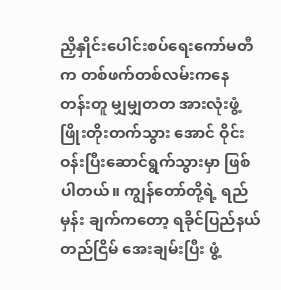ညှိနှိုင်းပေါင်းစပ်ရေးကော်မတီက တစ်ဖက်တစ်လမ်းကနေ တန်းတူ မျှမျှတတ အားလုံးဖွံ့ဖြိုးတိုးတက်သွား အောင် ဝိုင်းဝန်းပြီးဆောင်ရွက်သွားမှာ ဖြစ်ပါတယ်။ ကျွန်တော်တို့ရဲ့ ရည်မှန်း ချက်ကတော့ ရခိုင်ပြည်နယ် တည်ငြိမ် အေးချမ်းပြီး ဖွံ့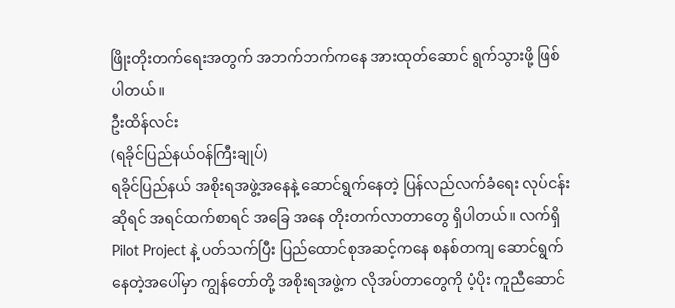ဖြိုးတိုးတက်ရေးအတွက် အဘက်ဘက်ကနေ အားထုတ်ဆောင် ရွက်သွားဖို့ ဖြစ်ပါတယ်။
ဦးထိန်လင်း
(ရခိုင်ပြည်နယ်ဝန်ကြီးချုပ်)
ရခိုင်ပြည်နယ် အစိုးရအဖွဲ့အနေနဲ့ ဆောင်ရွက်နေတဲ့ ပြန်လည်လက်ခံရေး လုပ်ငန်းဆိုရင် အရင်ထက်စာရင် အခြေ အနေ တိုးတက်လာတာတွေ ရှိပါတယ်။ လက်ရှိ Pilot Project နဲ့ ပတ်သက်ပြီး ပြည်ထောင်စုအဆင့်ကနေ စနစ်တကျ ဆောင်ရွက်နေတဲ့အပေါ်မှာ ကျွန်တော်တို့ အစိုးရအဖွဲ့က လိုအပ်တာတွေကို ပံ့ပိုး ကူညီဆောင်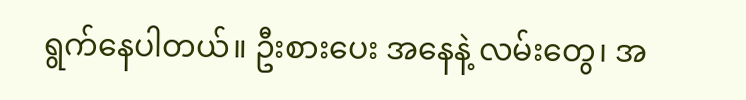ရွက်နေပါတယ်။ ဦးစားပေး အနေနဲ့ လမ်းတွေ၊ အ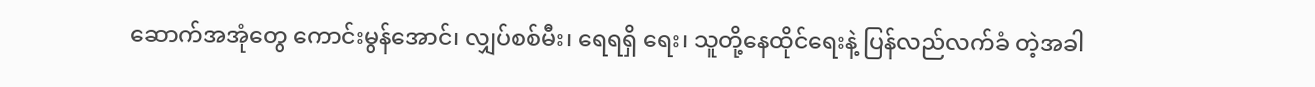ဆောက်အအုံတွေ ကောင်းမွန်အောင်၊ လျှပ်စစ်မီး၊ ရေရရှိ ရေး၊ သူတို့နေထိုင်ရေးနဲ့ ပြန်လည်လက်ခံ တဲ့အခါ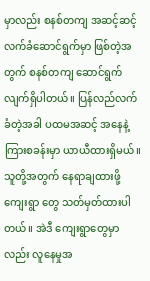မှာလည်း စနစ်တကျ အဆင့်ဆင့် လက်ခံဆောင်ရွက်မှာ ဖြစ်တဲ့အတွက် စနစ်တကျ ဆောင်ရွက်လျက်ရှိပါတယ်။ ပြန်လည်လက်ခံတဲ့အခါ ပထမအဆင့် အနေနဲ့ ကြားစခန်းမှာ ယာယီထားရှိမယ်။ သူတို့အတွက် နေရာချထားဖို့ ကျေးရွာ တွေ သတ်မှတ်ထားပါတယ်။ အဲဒီ ကျေးရွာတွေမှာလည်း လူနေမှုအ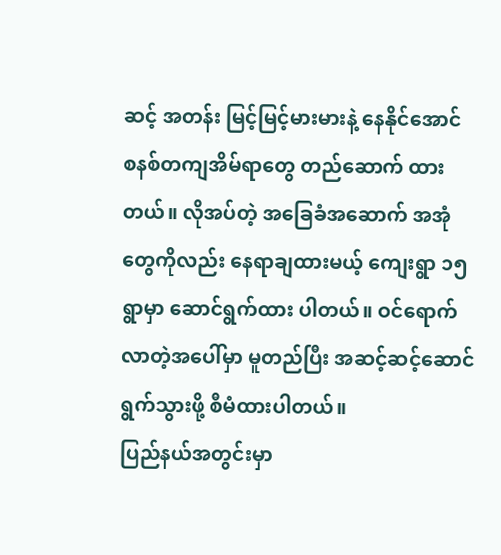ဆင့် အတန်း မြင့်မြင့်မားမားနဲ့ နေနိုင်အောင် စနစ်တကျအိမ်ရာတွေ တည်ဆောက် ထားတယ်။ လိုအပ်တဲ့ အခြေခံအဆောက် အအုံတွေကိုလည်း နေရာချထားမယ့် ကျေးရွာ ၁၅ ရွာမှာ ဆောင်ရွက်ထား ပါတယ်။ ဝင်ရောက်လာတဲ့အပေါ်မှာ မူတည်ပြီး အဆင့်ဆင့်ဆောင်ရွက်သွားဖို့ စီမံထားပါတယ်။
ပြည်နယ်အတွင်းမှာ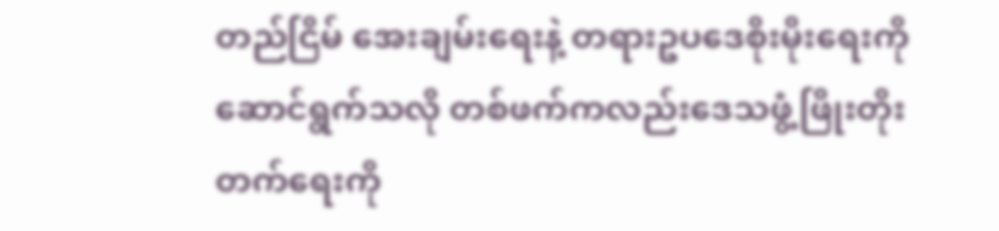တည်ငြိမ် အေးချမ်းရေးနဲ့ တရားဥပဒေစိုးမိုးရေးကို ဆောင်ရွက်သလို တစ်ဖက်ကလည်းဒေသဖွံ့ဖြိုးတိုးတက်ရေးကို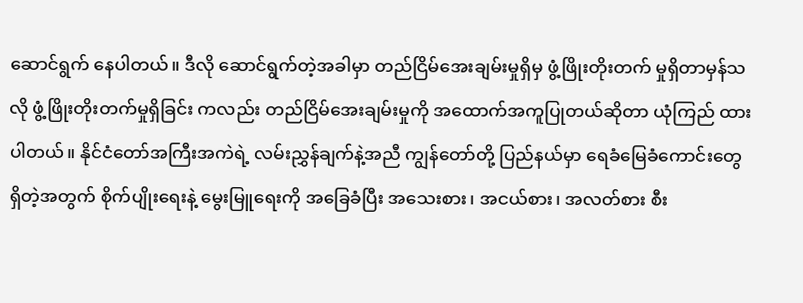ဆောင်ရွက် နေပါတယ်။ ဒီလို ဆောင်ရွက်တဲ့အခါမှာ တည်ငြိမ်အေးချမ်းမှုရှိမှ ဖွံ့ဖြိုးတိုးတက် မှုရှိတာမှန်သလို ဖွံ့ဖြိုးတိုးတက်မှုရှိခြင်း ကလည်း တည်ငြိမ်အေးချမ်းမှုကို အထောက်အကူပြုတယ်ဆိုတာ ယုံကြည် ထားပါတယ်။ နိုင်ငံတော်အကြီးအကဲရဲ့ လမ်းညွှန်ချက်နဲ့အညီ ကျွန်တော်တို့ ပြည်နယ်မှာ ရေခံမြေခံကောင်းတွေ ရှိတဲ့အတွက် စိုက်ပျိုးရေးနဲ့ မွေးမြူရေးကို အခြေခံပြီး အသေးစား၊ အငယ်စား၊ အလတ်စား စီး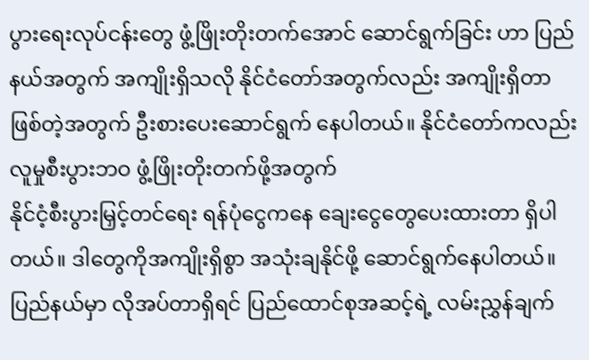ပွားရေးလုပ်ငန်းတွေ ဖွံ့ဖြိုးတိုးတက်အောင် ဆောင်ရွက်ခြင်း ဟာ ပြည်နယ်အတွက် အကျိုးရှိသလို နိုင်ငံတော်အတွက်လည်း အကျိုးရှိတာ ဖြစ်တဲ့အတွက် ဦးစားပေးဆောင်ရွက် နေပါတယ်။ နိုင်ငံတော်ကလည်း လူမှုစီးပွားဘဝ ဖွံ့ဖြိုးတိုးတက်ဖို့အတွက်
နိုင်ငံ့စီးပွားမြှင့်တင်ရေး ရန်ပုံငွေကနေ ချေးငွေတွေပေးထားတာ ရှိပါတယ်။ ဒါတွေကိုအကျိုးရှိစွာ အသုံးချနိုင်ဖို့ ဆောင်ရွက်နေပါတယ်။ ပြည်နယ်မှာ လိုအပ်တာရှိရင် ပြည်ထောင်စုအဆင့်ရဲ့ လမ်းညွှန်ချက်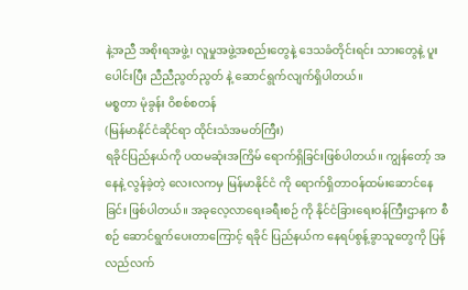နဲ့အညီ အစိုးရအဖွဲ့၊ လူမှုအဖွဲ့အစည်းတွေနဲ့ ဒေသခံတိုင်းရင်း သားတွေနဲ့ ပူးပေါင်းပြီး ညီညီညွတ်ညွတ် နဲ့ ဆောင်ရွက်လျက်ရှိပါတယ်။
မစ္စတာ မုံခွန်း ဝိစစ်စတန်
(မြန်မာနိုင်ငံဆိုင်ရာ ထိုင်းသံအမတ်ကြီး)
ရခိုင်ပြည်နယ်ကို ပထမဆုံးအကြိမ် ရောက်ရှိခြင်းဖြစ်ပါတယ်။ ကျွန်တော့် အနေနဲ့ လွန်ခဲ့တဲ့ လေးလကမှ မြန်မာနိုင်ငံ ကို ရောက်ရှိတာဝန်ထမ်းဆောင်နေခြင်း ဖြစ်ပါတယ်။ အခုလေ့လာရေးခရီးစဉ် ကို နိုင်ငံခြားရေးဝန်ကြီးဌာနက စီစဉ် ဆောင်ရွက်ပေးတာကြောင့် ရခိုင် ပြည်နယ်က နေရပ်စွန့်ခွာသူတွေကို ပြန်လည်လက်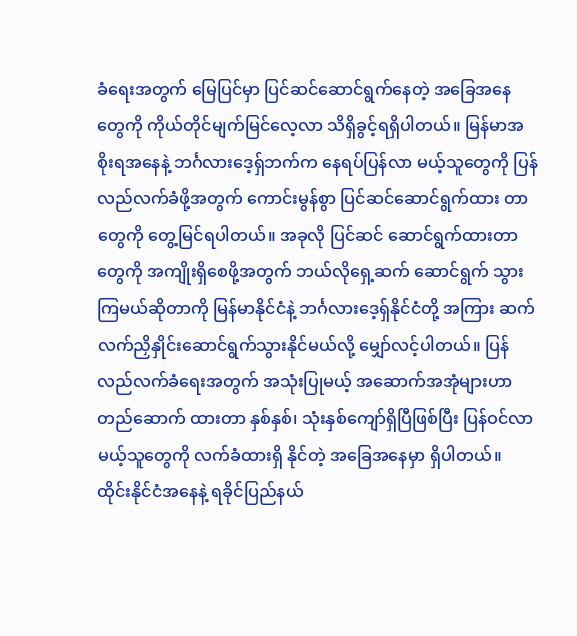ခံရေးအတွက် မြေပြင်မှာ ပြင်ဆင်ဆောင်ရွက်နေတဲ့ အခြေအနေ တွေကို ကိုယ်တိုင်မျက်မြင်လေ့လာ သိရှိခွင့်ရရှိပါတယ်။ မြန်မာအစိုးရအနေနဲ့ ဘင်္ဂလားဒေ့ရှ်ဘက်က နေရပ်ပြန်လာ မယ့်သူတွေကို ပြန်လည်လက်ခံဖို့အတွက် ကောင်းမွန်စွာ ပြင်ဆင်ဆောင်ရွက်ထား တာတွေကို တွေ့မြင်ရပါတယ်။ အခုလို ပြင်ဆင် ဆောင်ရွက်ထားတာတွေကို အကျိုးရှိစေဖို့အတွက် ဘယ်လိုရှေ့ဆက် ဆောင်ရွက် သွားကြမယ်ဆိုတာကို မြန်မာနိုင်ငံနဲ့ ဘင်္ဂလားဒေ့ရှ်နိုင်ငံတို့ အကြား ဆက်လက်ညှိနှိုင်းဆောင်ရွက်သွားနိုင်မယ်လို့ မျှော်လင့်ပါတယ်။ ပြန်လည်လက်ခံရေးအတွက် အသုံးပြုမယ့် အဆောက်အအုံများဟာ တည်ဆောက် ထားတာ နှစ်နှစ်၊ သုံးနှစ်ကျော်ရှိပြီဖြစ်ပြီး ပြန်ဝင်လာမယ့်သူတွေကို လက်ခံထားရှိ နိုင်တဲ့ အခြေအနေမှာ ရှိပါတယ်။
ထိုင်းနိုင်ငံအနေနဲ့ ရခိုင်ပြည်နယ်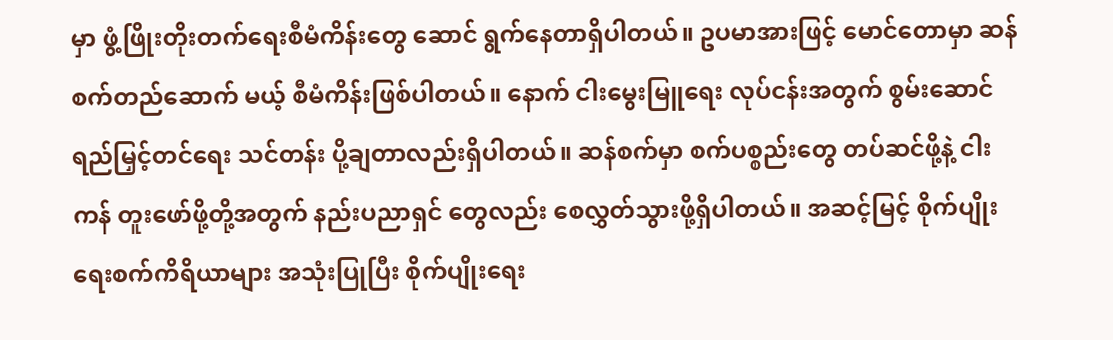မှာ ဖွံ့ဖြိုးတိုးတက်ရေးစီမံကိန်းတွေ ဆောင် ရွက်နေတာရှိပါတယ်။ ဥပမာအားဖြင့် မောင်တောမှာ ဆန်စက်တည်ဆောက် မယ့် စီမံကိန်းဖြစ်ပါတယ်။ နောက် ငါးမွေးမြူရေး လုပ်ငန်းအတွက် စွမ်းဆောင်ရည်မြှင့်တင်ရေး သင်တန်း ပို့ချတာလည်းရှိပါတယ်။ ဆန်စက်မှာ စက်ပစ္စည်းတွေ တပ်ဆင်ဖို့နဲ့ ငါးကန် တူးဖော်ဖို့တို့အတွက် နည်းပညာရှင် တွေလည်း စေလွှတ်သွားဖို့ရှိပါတယ်။ အဆင့်မြင့် စိုက်ပျိုးရေးစက်ကိရိယာများ အသုံးပြုပြီး စိုက်ပျိုးရေး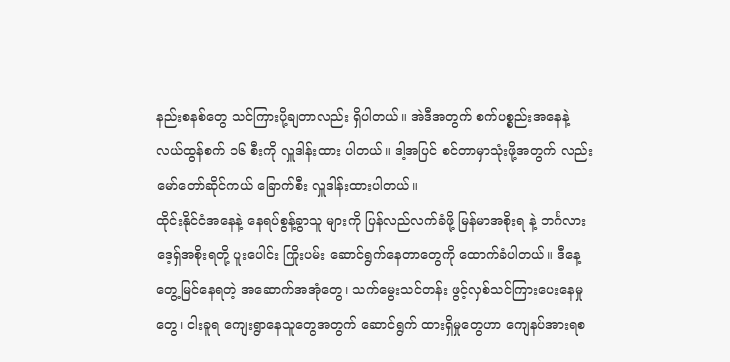နည်းစနစ်တွေ သင်ကြားပို့ချတာလည်း ရှိပါတယ်။ အဲဒီအတွက် စက်ပစ္စည်းအနေနဲ့ လယ်ထွန်စက် ၁၆ စီးကို လှူဒါန်းထား ပါတယ်။ ဒါ့အပြင် စင်တာမှာသုံးဖို့အတွက် လည်း မော်တော်ဆိုင်ကယ် ခြောက်စီး လှူဒါန်းထားပါတယ်။
ထိုင်းနိုင်ငံအနေနဲ့ နေရပ်စွန့်ခွာသူ များကို ပြန်လည်လက်ခံဖို့ မြန်မာအစိုးရ နဲ့ ဘင်္ဂလားဒေ့ရှ်အစိုးရတို့ ပူးပေါင်း ကြိုးပမ်း ဆောင်ရွက်နေတာတွေကို ထောက်ခံပါတယ်။ ဒီနေ့ တွေ့မြင်နေရတဲ့ အဆောက်အအုံတွေ၊ သက်မွေးသင်တန်း ဖွင့်လှစ်သင်ကြားပေးနေမှုတွေ၊ ငါးခူရ ကျေးရွာနေသူတွေအတွက် ဆောင်ရွက် ထားရှိမှုတွေဟာ ကျေနပ်အားရစ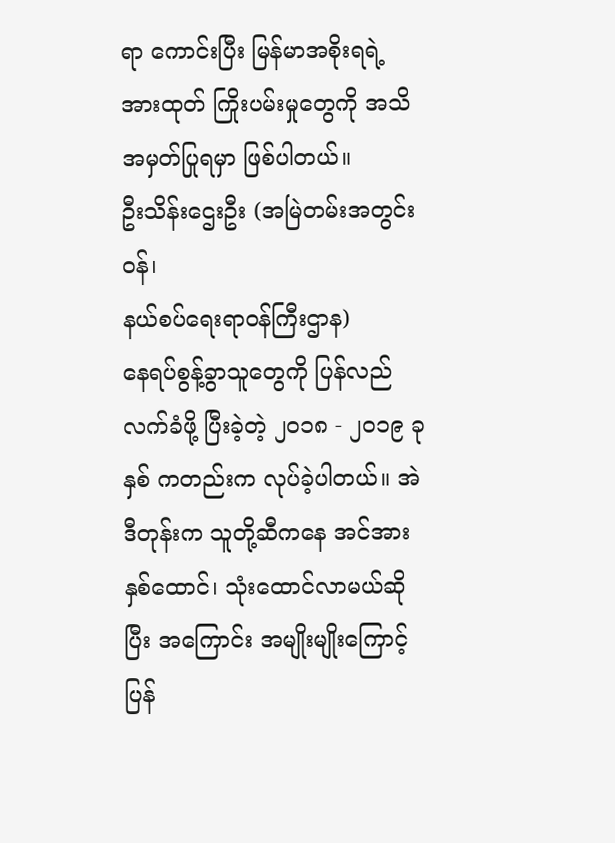ရာ ကောင်းပြီး မြန်မာအစိုးရရဲ့ အားထုတ် ကြိုးပမ်းမှုတွေကို အသိအမှတ်ပြုရမှာ ဖြစ်ပါတယ်။
ဦးသိန်းဌေးဦး (အမြဲတမ်းအတွင်းဝန်၊
နယ်စပ်ရေးရာဝန်ကြီးဌာန)
နေရပ်စွန့်ခွာသူတွေကို ပြန်လည် လက်ခံဖို့ ပြီးခဲ့တဲ့ ၂၀၁၈ - ၂၀၁၉ ခုနှစ် ကတည်းက လုပ်ခဲ့ပါတယ်။ အဲဒီတုန်းက သူတို့ဆီကနေ အင်အားနှစ်ထောင်၊ သုံးထောင်လာမယ်ဆိုပြီး အကြောင်း အမျိုးမျိုးကြောင့် ပြန်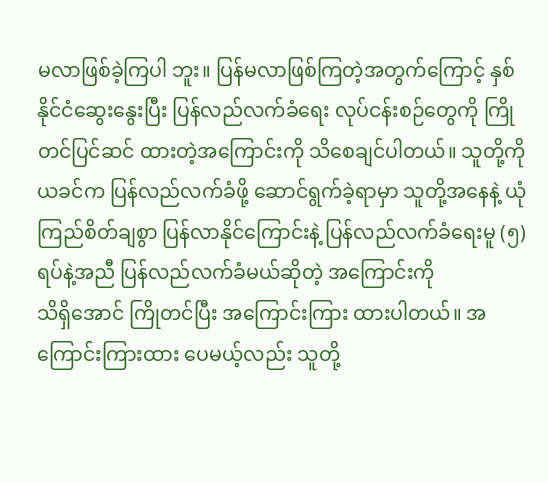မလာဖြစ်ခဲ့ကြပါ ဘူး။ ပြန်မလာဖြစ်ကြတဲ့အတွက်ကြောင့် နှစ်နိုင်ငံဆွေးနွေးပြီး ပြန်လည်လက်ခံရေး လုပ်ငန်းစဉ်တွေကို ကြိုတင်ပြင်ဆင် ထားတဲ့အကြောင်းကို သိစေချင်ပါတယ်။ သူတို့ကို ယခင်က ပြန်လည်လက်ခံဖို့ ဆောင်ရွက်ခဲ့ရာမှာ သူတို့အနေနဲ့ ယုံကြည်စိတ်ချစွာ ပြန်လာနိုင်ကြောင်းနဲ့ ပြန်လည်လက်ခံရေးမူ (၅) ရပ်နဲ့အညီ ပြန်လည်လက်ခံမယ်ဆိုတဲ့ အကြောင်းကို
သိရှိအောင် ကြိုတင်ပြီး အကြောင်းကြား ထားပါတယ်။ အကြောင်းကြားထား ပေမယ့်လည်း သူတို့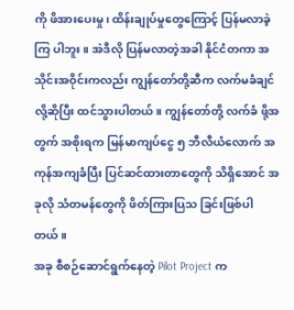ကို ဖိအားပေးမှု၊ ထိန်းချုပ်မှုတွေကြောင့် ပြန်မလာခဲ့ကြ ပါဘူး။ အဲဒီလို ပြန်မလာတဲ့အခါ နိုင်ငံတကာ အသိုင်းအဝိုင်းကလည်း ကျွန်တော်တို့ဆီက လက်မခံချင်လို့ဆိုပြီး ထင်သွားပါတယ်။ ကျွန်တော်တို့ လက်ခံ ဖို့အတွက် အစိုးရက မြန်မာကျပ်ငွေ ၅ ဘီလီယံလောက် အကုန်အကျခံပြီး ပြင်ဆင်ထားတာတွေကို သိရှိအောင် အခုလို သံတမန်တွေကို ဖိတ်ကြားပြသ ခြင်းဖြစ်ပါတယ်။
အခု စီစဉ်ဆောင်ရွက်နေတဲ့ Pilot Project က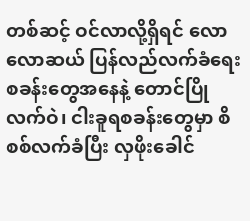တစ်ဆင့် ဝင်လာလို့ရှိရင် လောလောဆယ် ပြန်လည်လက်ခံရေး စခန်းတွေအနေနဲ့ တောင်ပြိုလက်ဝဲ၊ ငါးခူရစခန်းတွေမှာ စိစစ်လက်ခံပြီး လှဖိုးခေါင်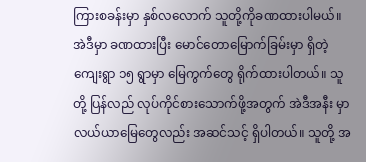ကြားစခန်းမှာ နှစ်လလောက် သူတို့ကိုခဏထားပါမယ်။ အဲဒီမှာ ခဏထားပြီး မောင်တောမြောက်ခြမ်းမှာ ရှိတဲ့ ကျေးရွာ ၁၅ ရွာမှာ မြေကွက်တွေ ရိုက်ထားပါတယ်။ သူတို့ ပြန်လည် လုပ်ကိုင်စားသောက်ဖို့အတွက် အဲဒီအနီး မှာ လယ်ယာမြေတွေလည်း အဆင်သင့် ရှိပါတယ်။ သူတို့ အ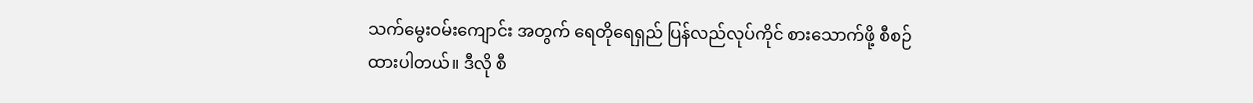သက်မွေးဝမ်းကျောင်း အတွက် ရေတိုရေရှည် ပြန်လည်လုပ်ကိုင် စားသောက်ဖို့ စီစဉ်ထားပါတယ်။ ဒီလို စီ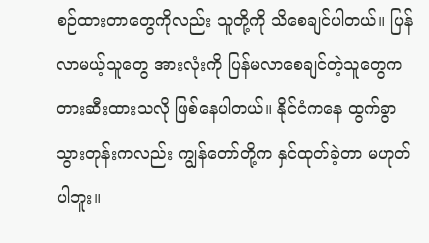စဉ်ထားတာတွေကိုလည်း သူတို့ကို သိစေချင်ပါတယ်။ ပြန်လာမယ့်သူတွေ အားလုံးကို ပြန်မလာစေချင်တဲ့သူတွေက တားဆီးထားသလို ဖြစ်နေပါတယ်။ နိုင်ငံကနေ ထွက်ခွာသွားတုန်းကလည်း ကျွန်တော်တို့က နှင်ထုတ်ခဲ့တာ မဟုတ် ပါဘူး။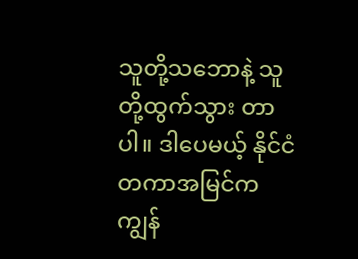သူတို့သဘောနဲ့ သူတို့ထွက်သွား တာပါ။ ဒါပေမယ့် နိုင်ငံတကာအမြင်က ကျွန်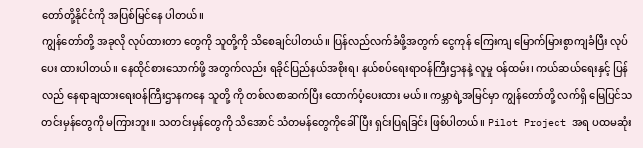တော်တို့နိုင်ငံကို အပြစ်မြင်နေ ပါတယ်။
ကျွန်တော်တို့ အခုလို လုပ်ထားတာ တွေကို သူတို့ကို သိစေချင်ပါတယ်။ ပြန်လည်လက်ခံဖို့အတွက် ငွေကုန် ကြေးကျ မြောက်မြားစွာကျခံပြီး လုပ်ပေး ထားပါတယ်။ နေထိုင်စားသောက်ဖို့ အတွက်လည်း ရခိုင်ပြည်နယ်အစိုးရ၊ နယ်စပ်ရေးရာဝန်ကြီးဌာနနဲ့ လူမှု ဝန်ထမ်း၊ ကယ်ဆယ်ရေးနှင့် ပြန်လည် နေရာချထားရေးဝန်ကြီးဌာနကနေ သူတို့ ကို တစ်လစာဆက်ပြီး ထောက်ပံ့ပေးထား မယ်။ ကမ္ဘာရဲ့အမြင်မှာ ကျွန်တော်တို့ လက်ရှိ မြေပြင်သတင်းမှန်တွေကို မကြားဘူး။ သတင်းမှန်တွေကို သိအောင် သံတမန်တွေကိုခေါ်ပြီး ရှင်းပြရခြင်း ဖြစ်ပါတယ်။ Pilot Project အရ ပထမဆုံး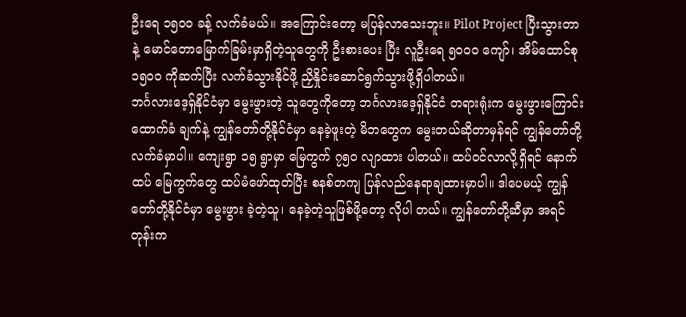ဦးရေ ၁၅၀၀ ခန့် လက်ခံမယ်။ အကြောင်းတော့ မပြန်လာသေးဘူး။ Pilot Project ပြီးသွားတာနဲ့ မောင်တောမြောက်ခြမ်းမှာရှိတဲ့သူတွေကို ဦးစားပေး ပြီး လူဦးရေ ၅၀၀၀ ကျော်၊ အိမ်ထောင်စု ၁၅၀၀ ကိုဆက်ပြီး လက်ခံသွားနိုင်ဖို့ ညှိနှိုင်းဆောင်ရွက်သွားဖို့ရှိပါတယ်။
ဘင်္ဂလားဒေ့ရှ်နိုင်ငံမှာ မွေးဖွားတဲ့ သူတွေကိုတော့ ဘင်္ဂလားဒေ့ရှ်နိုင်ငံ တရားရုံးက မွေးဖွားကြောင်း ထောက်ခံ ချက်နဲ့ ကျွန်တော်တို့နိုင်ငံမှာ နေခဲ့ဖူးတဲ့ မိဘတွေက မွေးတယ်ဆိုတာမှန်ရင် ကျွန်တော်တို့လက်ခံမှာပါ။ ကျေးရွာ ၁၅ ရွာမှာ မြေကွက် ၇၅၀ လျာထား ပါတယ်။ ထပ်ဝင်လာလို့ရှိရင် နောက်ထပ် မြေကွက်တွေ ထပ်မံဖော်ထုတ်ပြီး စနစ်တကျ ပြန်လည်နေရာချထားမှာပါ။ ဒါပေမယ့် ကျွန်တော်တို့နိုင်ငံမှာ မွေးဖွား ခဲ့တဲ့သူ၊ နေခဲ့တဲ့သူဖြစ်ဖို့တော့ လိုပါ တယ်။ ကျွန်တော်တို့ဆီမှာ အရင်တုန်းက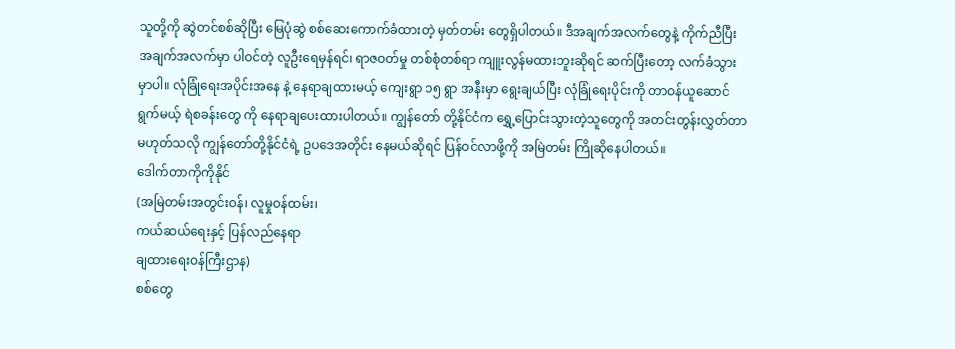သူတို့ကို ဆွဲတင်စစ်ဆိုပြီး မြေပုံဆွဲ စစ်ဆေးကောက်ခံထားတဲ့ မှတ်တမ်း တွေရှိပါတယ်။ ဒီအချက်အလက်တွေနဲ့ ကိုက်ညီပြီး အချက်အလက်မှာ ပါဝင်တဲ့ လူဦးရေမှန်ရင်၊ ရာဇဝတ်မှု တစ်စုံတစ်ရာ ကျူးလွန်မထားဘူးဆိုရင် ဆက်ပြီးတော့ လက်ခံသွားမှာပါ။ လုံခြုံရေးအပိုင်းအနေ နဲ့ နေရာချထားမယ့် ကျေးရွာ ၁၅ ရွာ အနီးမှာ ရွေးချယ်ပြီး လုံခြုံရေးပိုင်းကို တာဝန်ယူဆောင်ရွက်မယ့် ရဲစခန်းတွေ ကို နေရာချပေးထားပါတယ်။ ကျွန်တော် တို့နိုင်ငံက ရွှေ့ပြောင်းသွားတဲ့သူတွေကို အတင်းတွန်းလွှတ်တာ မဟုတ်သလို ကျွန်တော်တို့နိုင်ငံရဲ့ ဥပဒေအတိုင်း နေမယ်ဆိုရင် ပြန်ဝင်လာဖို့ကို အမြဲတမ်း ကြိုဆိုနေပါတယ်။
ဒေါက်တာကိုကိုနိုင်
(အမြဲတမ်းအတွင်းဝန်၊ လူမှုဝန်ထမ်း၊
ကယ်ဆယ်ရေးနှင့် ပြန်လည်နေရာ
ချထားရေးဝန်ကြီးဌာန)
စစ်တွေ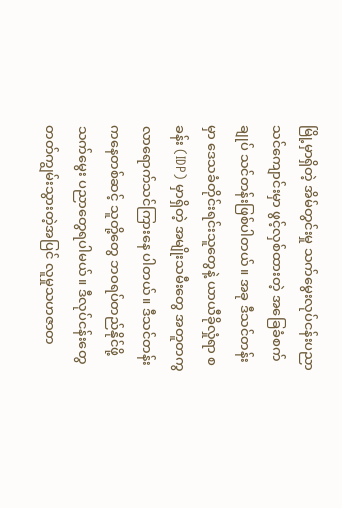မြို့မှာရှိတဲ့ အိမ်တွင်းမှု သက်မွေးလုပ်ငန်းပညာသင်ကျောင်းမှာ ဖွင့်လှစ်ထားတဲ့ အခြေခံစက်ချုပ် သင်တန်းဖြစ်ပါတယ်။ အခု ဒီသင်တန်းမှာ ဒေသခံတိုင်းရင်းသူတွေနဲ့ ယာယီခိုလှုံရာ စခန်း (IDP) မှာရှိတဲ့ အမျိုးသမီးတွေ အတူတကွ လာရောက်သင်ကြားနေ ပါတယ်။ ဒီသင်တန်းကနေတစ်ဆင့် သူတို့တွေ ဘဝရပ်တည်နိုင်ဖို့ သက်မွေး ပညာတွေရပါမယ်။ ဒီလုပ်ငန်းတွေ တတ်ကျွမ်းသွားတဲ့အပြင် လူမှုသဟဇာတ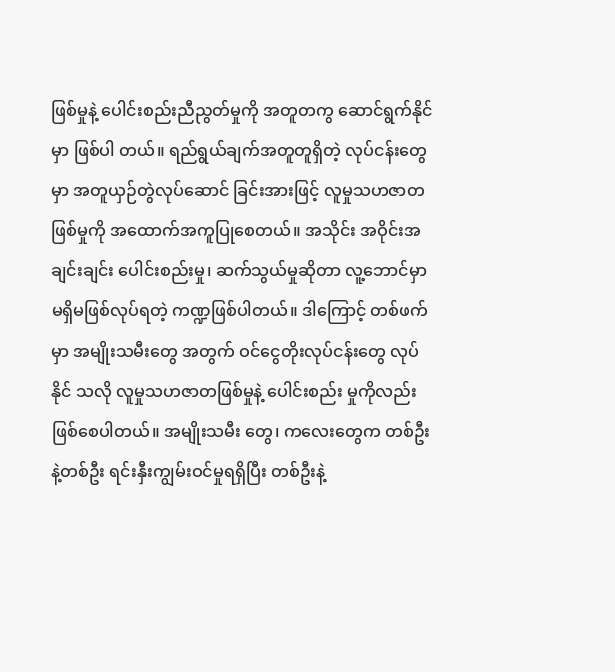ဖြစ်မှုနဲ့ ပေါင်းစည်းညီညွတ်မှုကို အတူတကွ ဆောင်ရွက်နိုင်မှာ ဖြစ်ပါ တယ်။ ရည်ရွယ်ချက်အတူတူရှိတဲ့ လုပ်ငန်းတွေမှာ အတူယှဉ်တွဲလုပ်ဆောင် ခြင်းအားဖြင့် လူမှုသဟဇာတဖြစ်မှုကို အထောက်အကူပြုစေတယ်။ အသိုင်း အဝိုင်းအချင်းချင်း ပေါင်းစည်းမှု၊ ဆက်သွယ်မှုဆိုတာ လူ့ဘောင်မှာ မရှိမဖြစ်လုပ်ရတဲ့ ကဏ္ဍဖြစ်ပါတယ်။ ဒါကြောင့် တစ်ဖက်မှာ အမျိုးသမီးတွေ အတွက် ဝင်ငွေတိုးလုပ်ငန်းတွေ လုပ်နိုင် သလို လူမှုသဟဇာတဖြစ်မှုနဲ့ ပေါင်းစည်း မှုကိုလည်း ဖြစ်စေပါတယ်။ အမျိုးသမီး တွေ၊ ကလေးတွေက တစ်ဦးနဲ့တစ်ဦး ရင်းနှီးကျွမ်းဝင်မှုရရှိပြီး တစ်ဦးနဲ့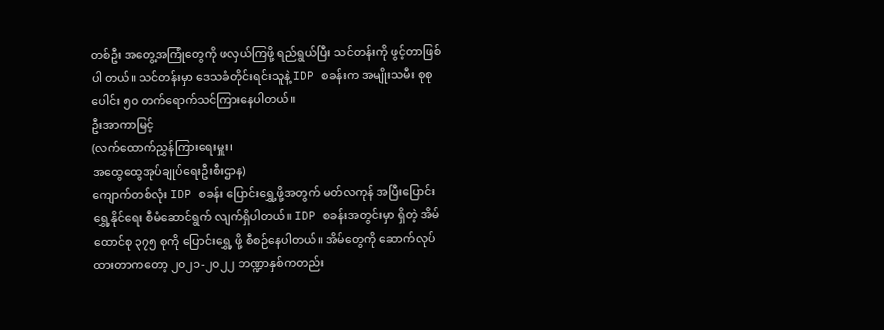တစ်ဦး အတွေ့အကြုံတွေကို ဖလှယ်ကြဖို့ ရည်ရွယ်ပြီး သင်တန်းကို ဖွင့်တာဖြစ်ပါ တယ်။ သင်တန်းမှာ ဒေသခံတိုင်းရင်းသူနဲ့ IDP စခန်းက အမျိုးသမီး စုစုပေါင်း ၅၀ တက်ရောက်သင်ကြားနေပါတယ်။
ဦးအာကာမြင့်
(လက်ထောက်ညွှန်ကြားရေးမှူး၊
အထွေထွေအုပ်ချုပ်ရေးဦးစီးဌာန)
ကျောက်တစ်လုံး IDP စခန်း ပြောင်းရွှေ့ဖို့အတွက် မတ်လကုန် အပြီးပြောင်းရွှေ့နိုင်ရေး စီမံဆောင်ရွက် လျက်ရှိပါတယ်။ IDP စခန်းအတွင်းမှာ ရှိတဲ့ အိမ်ထောင်စု ၃၇၅ စုကို ပြောင်းရွှေ့ ဖို့ စီစဉ်နေပါတယ်။ အိမ်တွေကို ဆောက်လုပ်ထားတာကတော့ ၂၀၂၁-၂၀၂၂ ဘဏ္ဍာနှစ်ကတည်း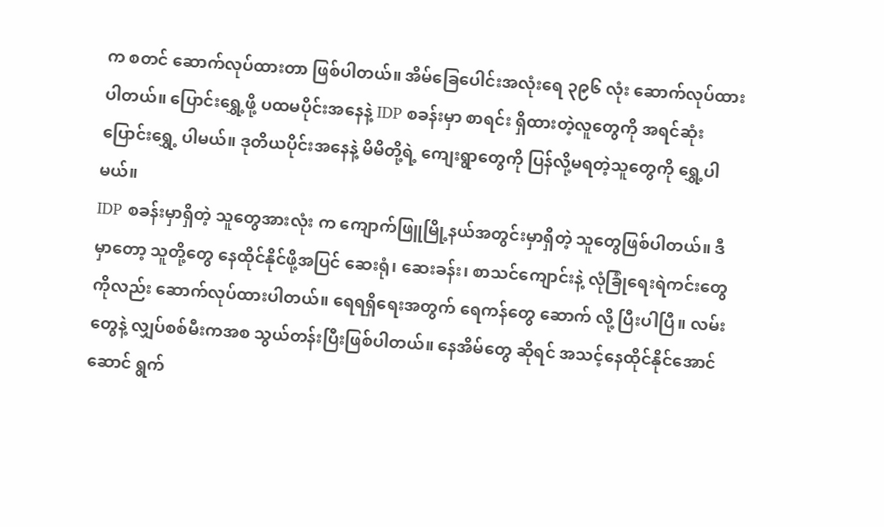က စတင် ဆောက်လုပ်ထားတာ ဖြစ်ပါတယ်။ အိမ်ခြေပေါင်းအလုံးရေ ၃၉၆ လုံး ဆောက်လုပ်ထားပါတယ်။ ပြောင်းရွှေ့ဖို့ ပထမပိုင်းအနေနဲ့ IDP စခန်းမှာ စာရင်း ရှိထားတဲ့လူတွေကို အရင်ဆုံးပြောင်းရွှေ့ ပါမယ်။ ဒုတိယပိုင်းအနေနဲ့ မိမိတို့ရဲ့ ကျေးရွာတွေကို ပြန်လို့မရတဲ့သူတွေကို ရွှေ့ပါမယ်။
IDP စခန်းမှာရှိတဲ့ သူတွေအားလုံး က ကျောက်ဖြူမြို့နယ်အတွင်းမှာရှိတဲ့ သူတွေဖြစ်ပါတယ်။ ဒီမှာတော့ သူတို့တွေ နေထိုင်နိုင်ဖို့အပြင် ဆေးရုံ၊ ဆေးခန်း၊ စာသင်ကျောင်းနဲ့ လုံခြုံရေးရဲကင်းတွေ ကိုလည်း ဆောက်လုပ်ထားပါတယ်။ ရေရရှိရေးအတွက် ရေကန်တွေ ဆောက် လို့ ပြီးပါပြီ။ လမ်းတွေနဲ့ လျှပ်စစ်မီးကအစ သွယ်တန်းပြီးဖြစ်ပါတယ်။ နေအိမ်တွေ ဆိုရင် အသင့်နေထိုင်နိုင်အောင် ဆောင် ရွက်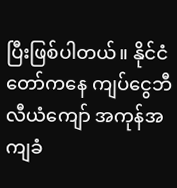ပြီးဖြစ်ပါတယ်။ နိုင်ငံတော်ကနေ ကျပ်ငွေဘီလီယံကျော် အကုန်အကျခံ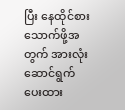ပြီး နေထိုင်စားသောက်ဖို့အတွက် အားလုံး ဆောင်ရွက်ပေးထား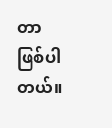တာ ဖြစ်ပါတယ်။